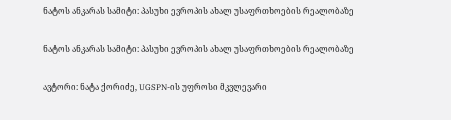ნატოს ანკარას სამიტი: პასუხი ევროპის ახალ უსაფრთხოების რეალობაზე

ნატოს ანკარას სამიტი: პასუხი ევროპის ახალ უსაფრთხოების რეალობაზე

ავტორი: ნატა ქორიძე, UGSPN-ის უფროსი მკვლევარი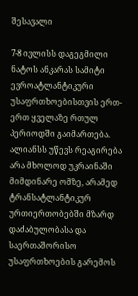შესავალი

7-8 ივლისს დაგეგმილი ნატოს ანკარას სამიტი ევროატლანტიკური უსაფრთხოებისთვის ერთ-ერთ ყველაზე რთულ პერიოდში გაიმართება. ალიანსს უწევს რეაგირება არა მხოლოდ უკრაინაში მიმდინარე ომზე, არამედ ტრანსატლანტიკურ ურთიერთობებში მზარდ დაძაბულობასა და საერთაშორისო უსაფრთხოების გარემოს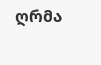ღრმა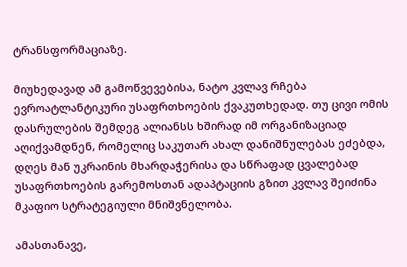ტრანსფორმაციაზე.

მიუხედავად ამ გამოწვევებისა, ნატო კვლავ რჩება ევროატლანტიკური უსაფრთხოების ქვაკუთხედად. თუ ცივი ომის დასრულების შემდეგ ალიანსს ხშირად იმ ორგანიზაციად აღიქვამდნენ, რომელიც საკუთარ ახალ დანიშნულებას ეძებდა, დღეს მან უკრაინის მხარდაჭერისა და სწრაფად ცვალებად უსაფრთხოების გარემოსთან ადაპტაციის გზით კვლავ შეიძინა მკაფიო სტრატეგიული მნიშვნელობა.

ამასთანავე,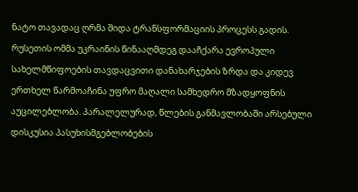ნატო თავადაც ღრმა შიდა ტრანსფორმაციის პროცესს გადის. რუსეთის ომმა უკრაინის წინააღმდეგ დააჩქარა ევროპული სახელმწიფოების თავდაცვითი დანახარჯების ზრდა და კიდევ ერთხელ წარმოაჩინა უფრო მაღალი სამხედრო მზადყოფნის აუცილებლობა. პარალელურად, წლების განმავლობაში არსებული დისკუსია პასუხისმგებლობების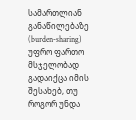სამართლიან განაწილებაზე (burden-sharing) უფრო ფართო მსჯელობად გადაიქცა იმის შესახებ, თუ როგორ უნდა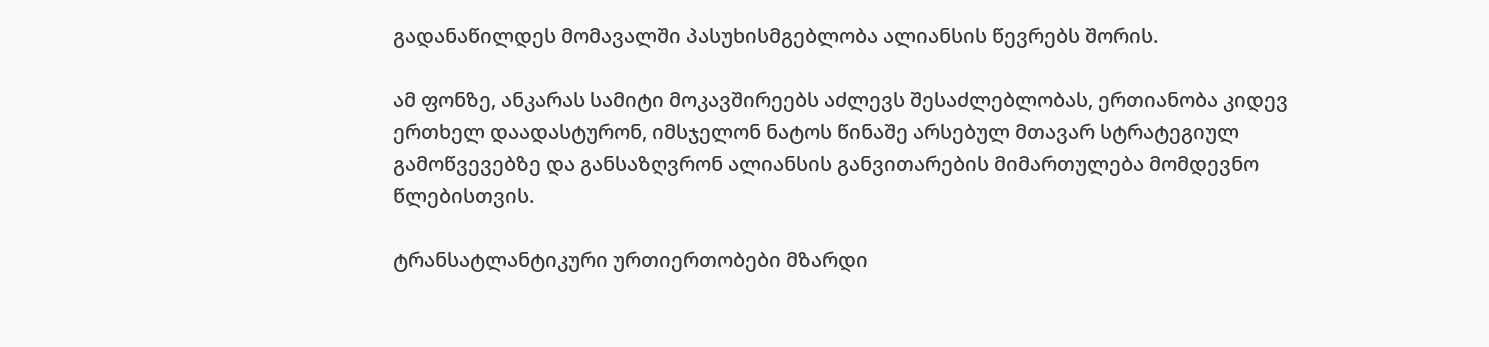გადანაწილდეს მომავალში პასუხისმგებლობა ალიანსის წევრებს შორის.

ამ ფონზე, ანკარას სამიტი მოკავშირეებს აძლევს შესაძლებლობას, ერთიანობა კიდევ ერთხელ დაადასტურონ, იმსჯელონ ნატოს წინაშე არსებულ მთავარ სტრატეგიულ გამოწვევებზე და განსაზღვრონ ალიანსის განვითარების მიმართულება მომდევნო წლებისთვის.

ტრანსატლანტიკური ურთიერთობები მზარდი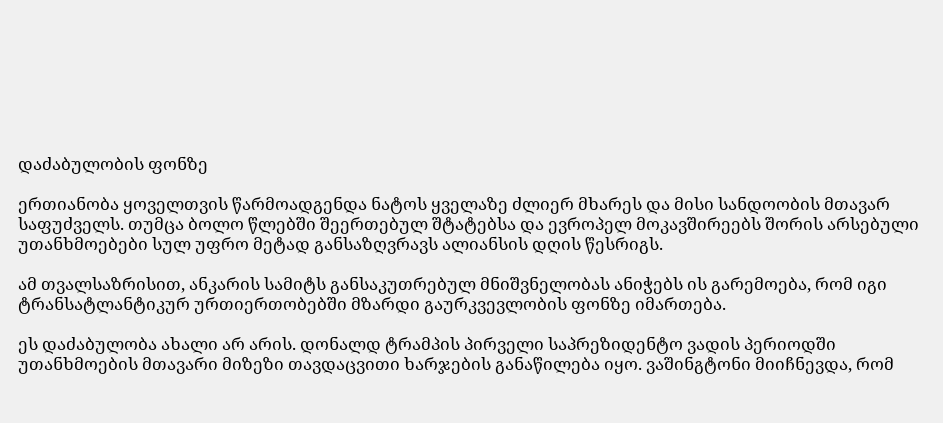დაძაბულობის ფონზე

ერთიანობა ყოველთვის წარმოადგენდა ნატოს ყველაზე ძლიერ მხარეს და მისი სანდოობის მთავარ საფუძველს. თუმცა ბოლო წლებში შეერთებულ შტატებსა და ევროპელ მოკავშირეებს შორის არსებული უთანხმოებები სულ უფრო მეტად განსაზღვრავს ალიანსის დღის წესრიგს.

ამ თვალსაზრისით, ანკარის სამიტს განსაკუთრებულ მნიშვნელობას ანიჭებს ის გარემოება, რომ იგი ტრანსატლანტიკურ ურთიერთობებში მზარდი გაურკვევლობის ფონზე იმართება.

ეს დაძაბულობა ახალი არ არის. დონალდ ტრამპის პირველი საპრეზიდენტო ვადის პერიოდში უთანხმოების მთავარი მიზეზი თავდაცვითი ხარჯების განაწილება იყო. ვაშინგტონი მიიჩნევდა, რომ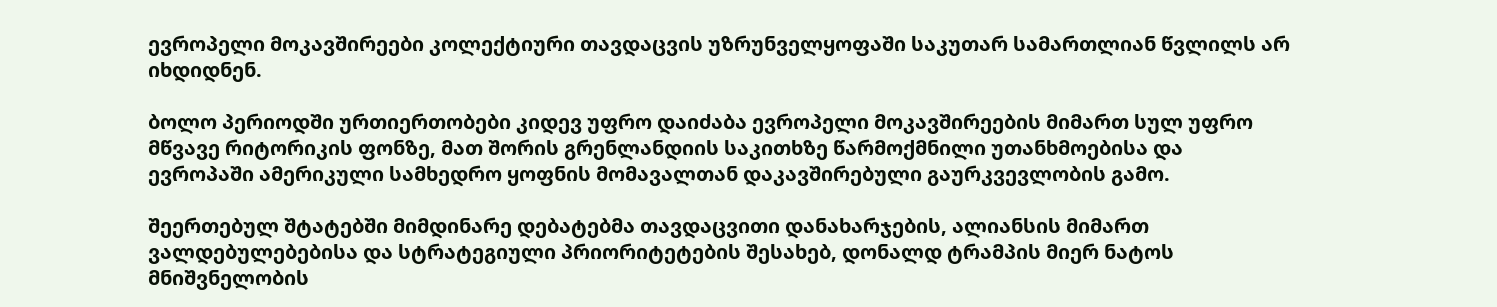ევროპელი მოკავშირეები კოლექტიური თავდაცვის უზრუნველყოფაში საკუთარ სამართლიან წვლილს არ იხდიდნენ.

ბოლო პერიოდში ურთიერთობები კიდევ უფრო დაიძაბა ევროპელი მოკავშირეების მიმართ სულ უფრო მწვავე რიტორიკის ფონზე, მათ შორის გრენლანდიის საკითხზე წარმოქმნილი უთანხმოებისა და ევროპაში ამერიკული სამხედრო ყოფნის მომავალთან დაკავშირებული გაურკვევლობის გამო.

შეერთებულ შტატებში მიმდინარე დებატებმა თავდაცვითი დანახარჯების, ალიანსის მიმართ ვალდებულებებისა და სტრატეგიული პრიორიტეტების შესახებ, დონალდ ტრამპის მიერ ნატოს მნიშვნელობის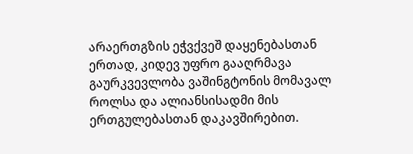არაერთგზის ეჭვქვეშ დაყენებასთან ერთად, კიდევ უფრო გააღრმავა გაურკვევლობა ვაშინგტონის მომავალ როლსა და ალიანსისადმი მის ერთგულებასთან დაკავშირებით.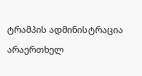ტრამპის ადმინისტრაცია არაერთხელ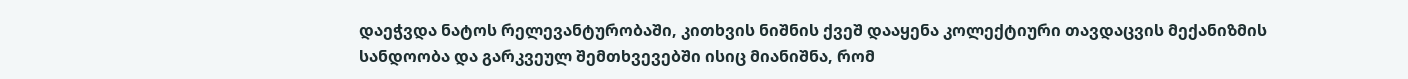დაეჭვდა ნატოს რელევანტურობაში, კითხვის ნიშნის ქვეშ დააყენა კოლექტიური თავდაცვის მექანიზმის სანდოობა და გარკვეულ შემთხვევებში ისიც მიანიშნა, რომ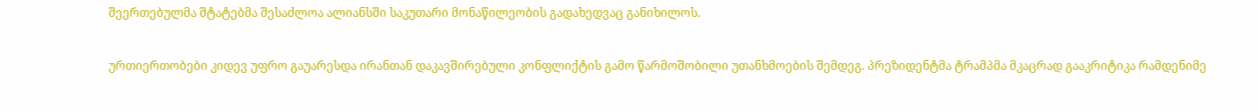შეერთებულმა შტატებმა შესაძლოა ალიანსში საკუთარი მონაწილეობის გადახედვაც განიხილოს.

ურთიერთობები კიდევ უფრო გაუარესდა ირანთან დაკავშირებული კონფლიქტის გამო წარმოშობილი უთანხმოების შემდეგ. პრეზიდენტმა ტრამპმა მკაცრად გააკრიტიკა რამდენიმე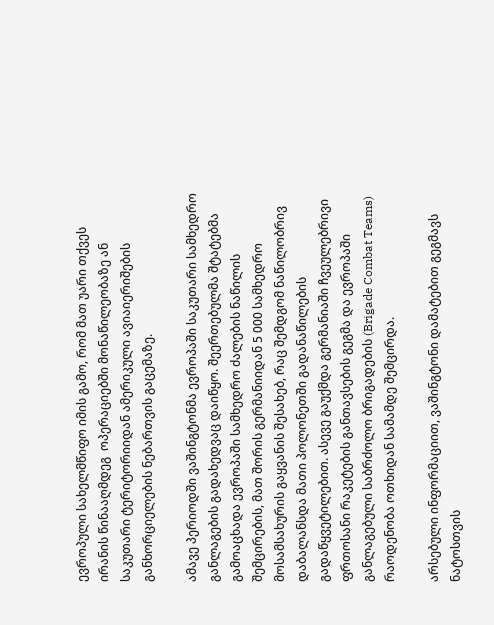ევროპული სახელმწიფო იმის გამო, რომ მათ უარი თქვეს ირანის წინააღმდეგ  ოპერაციებში მონაწილეობაზე ან საკუთარი ტერიტორიიდან ამერიკული ავიაიერიშების განხორციელების ნებართვის გაცემაზე.

ამავე პერიოდში ვაშინგტონმა ევროპაში საკუთარი სამხედრო განლაგების გადახედვაც დაიწყო. შეერთებულმა შტატებმა გამოაცხადა ევროპაში სამხედრო ძალების ნაწილის შემცირების, მათ შორის გერმანიიდან 5 000 სამხედრო მოსამსახურის გაყვანის შესახებ, რაც შემდგომ ნაწილობრივ დაბალანსდა მათი პოლონეთში გადანაწილების გადაწყვეტილებით. ასევე გაუქმდა გერმანიაში ჩვეულებრივი ფრთოსანი რაკეტების განთავსების გეგმა და ევროპაში განლაგებული საბრძოლო ბრიგადების (Brigade Combat Teams) რაოდენობა ოთხიდან სამამდე შემცირდა.

არსებული ინფორმაციით, ვაშინგტონი დამატებით გეგმავს ნატოსთვის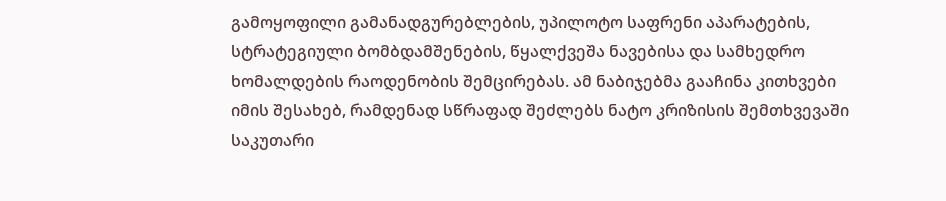გამოყოფილი გამანადგურებლების, უპილოტო საფრენი აპარატების, სტრატეგიული ბომბდამშენების, წყალქვეშა ნავებისა და სამხედრო ხომალდების რაოდენობის შემცირებას. ამ ნაბიჯებმა გააჩინა კითხვები იმის შესახებ, რამდენად სწრაფად შეძლებს ნატო კრიზისის შემთხვევაში საკუთარი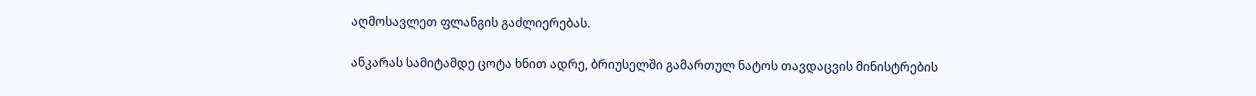აღმოსავლეთ ფლანგის გაძლიერებას.

ანკარას სამიტამდე ცოტა ხნით ადრე, ბრიუსელში გამართულ ნატოს თავდაცვის მინისტრების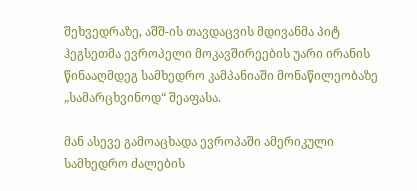შეხვედრაზე, აშშ-ის თავდაცვის მდივანმა პიტ ჰეგსეთმა ევროპელი მოკავშირეების უარი ირანის წინააღმდეგ სამხედრო კამპანიაში მონაწილეობაზე „სამარცხვინოდ“ შეაფასა.

მან ასევე გამოაცხადა ევროპაში ამერიკული სამხედრო ძალების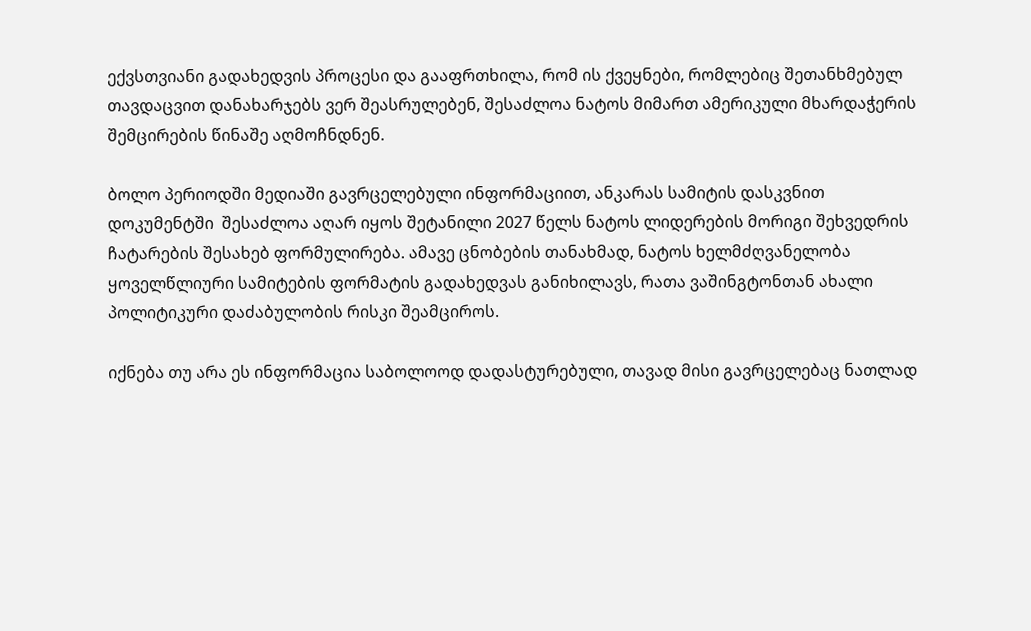ექვსთვიანი გადახედვის პროცესი და გააფრთხილა, რომ ის ქვეყნები, რომლებიც შეთანხმებულ თავდაცვით დანახარჯებს ვერ შეასრულებენ, შესაძლოა ნატოს მიმართ ამერიკული მხარდაჭერის შემცირების წინაშე აღმოჩნდნენ.

ბოლო პერიოდში მედიაში გავრცელებული ინფორმაციით, ანკარას სამიტის დასკვნით დოკუმენტში  შესაძლოა აღარ იყოს შეტანილი 2027 წელს ნატოს ლიდერების მორიგი შეხვედრის ჩატარების შესახებ ფორმულირება. ამავე ცნობების თანახმად, ნატოს ხელმძღვანელობა ყოველწლიური სამიტების ფორმატის გადახედვას განიხილავს, რათა ვაშინგტონთან ახალი პოლიტიკური დაძაბულობის რისკი შეამციროს.

იქნება თუ არა ეს ინფორმაცია საბოლოოდ დადასტურებული, თავად მისი გავრცელებაც ნათლად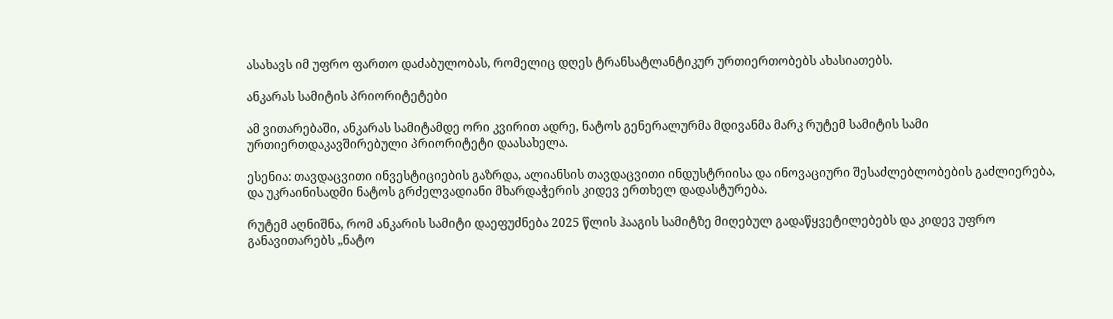ასახავს იმ უფრო ფართო დაძაბულობას, რომელიც დღეს ტრანსატლანტიკურ ურთიერთობებს ახასიათებს.

ანკარას სამიტის პრიორიტეტები

ამ ვითარებაში, ანკარას სამიტამდე ორი კვირით ადრე, ნატოს გენერალურმა მდივანმა მარკ რუტემ სამიტის სამი ურთიერთდაკავშირებული პრიორიტეტი დაასახელა.

ესენია: თავდაცვითი ინვესტიციების გაზრდა, ალიანსის თავდაცვითი ინდუსტრიისა და ინოვაციური შესაძლებლობების გაძლიერება, და უკრაინისადმი ნატოს გრძელვადიანი მხარდაჭერის კიდევ ერთხელ დადასტურება.

რუტემ აღნიშნა, რომ ანკარის სამიტი დაეფუძნება 2025 წლის ჰააგის სამიტზე მიღებულ გადაწყვეტილებებს და კიდევ უფრო განავითარებს „ნატო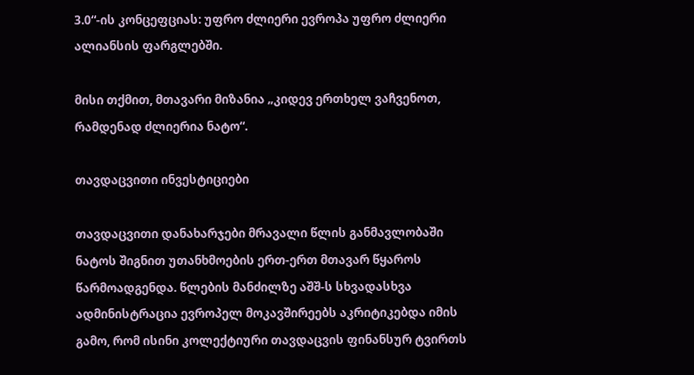3.0“-ის კონცეფციას: უფრო ძლიერი ევროპა უფრო ძლიერი ალიანსის ფარგლებში.

მისი თქმით, მთავარი მიზანია „კიდევ ერთხელ ვაჩვენოთ, რამდენად ძლიერია ნატო“.

თავდაცვითი ინვესტიციები

თავდაცვითი დანახარჯები მრავალი წლის განმავლობაში ნატოს შიგნით უთანხმოების ერთ-ერთ მთავარ წყაროს წარმოადგენდა. წლების მანძილზე აშშ-ს სხვადასხვა ადმინისტრაცია ევროპელ მოკავშირეებს აკრიტიკებდა იმის გამო, რომ ისინი კოლექტიური თავდაცვის ფინანსურ ტვირთს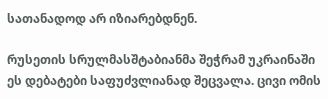სათანადოდ არ იზიარებდნენ.

რუსეთის სრულმასშტაბიანმა შეჭრამ უკრაინაში ეს დებატები საფუძვლიანად შეცვალა. ცივი ომის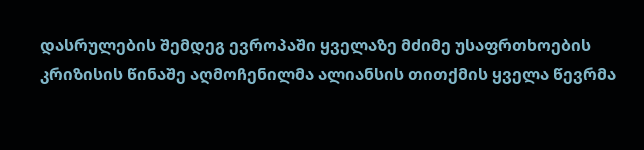დასრულების შემდეგ ევროპაში ყველაზე მძიმე უსაფრთხოების კრიზისის წინაშე აღმოჩენილმა ალიანსის თითქმის ყველა წევრმა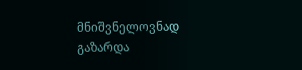მნიშვნელოვნად გაზარდა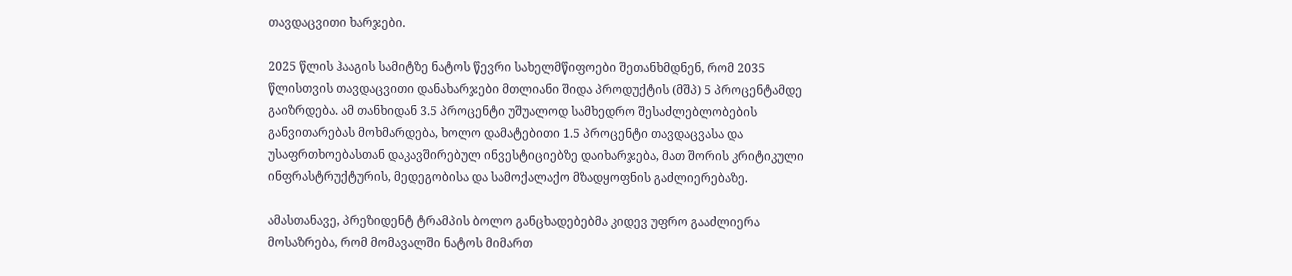თავდაცვითი ხარჯები.

2025 წლის ჰააგის სამიტზე ნატოს წევრი სახელმწიფოები შეთანხმდნენ, რომ 2035 წლისთვის თავდაცვითი დანახარჯები მთლიანი შიდა პროდუქტის (მშპ) 5 პროცენტამდე გაიზრდება. ამ თანხიდან 3.5 პროცენტი უშუალოდ სამხედრო შესაძლებლობების განვითარებას მოხმარდება, ხოლო დამატებითი 1.5 პროცენტი თავდაცვასა და უსაფრთხოებასთან დაკავშირებულ ინვესტიციებზე დაიხარჯება, მათ შორის კრიტიკული ინფრასტრუქტურის, მედეგობისა და სამოქალაქო მზადყოფნის გაძლიერებაზე.

ამასთანავე, პრეზიდენტ ტრამპის ბოლო განცხადებებმა კიდევ უფრო გააძლიერა მოსაზრება, რომ მომავალში ნატოს მიმართ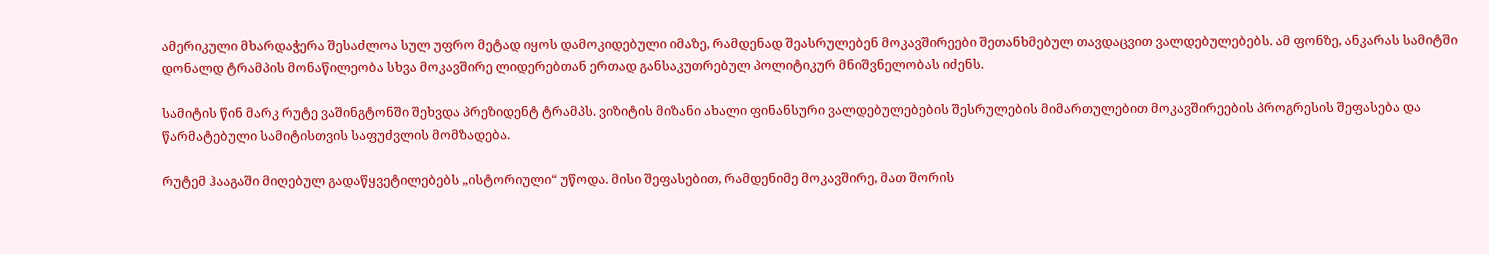ამერიკული მხარდაჭერა შესაძლოა სულ უფრო მეტად იყოს დამოკიდებული იმაზე, რამდენად შეასრულებენ მოკავშირეები შეთანხმებულ თავდაცვით ვალდებულებებს. ამ ფონზე, ანკარას სამიტში დონალდ ტრამპის მონაწილეობა სხვა მოკავშირე ლიდერებთან ერთად განსაკუთრებულ პოლიტიკურ მნიშვნელობას იძენს.

სამიტის წინ მარკ რუტე ვაშინგტონში შეხვდა პრეზიდენტ ტრამპს. ვიზიტის მიზანი ახალი ფინანსური ვალდებულებების შესრულების მიმართულებით მოკავშირეების პროგრესის შეფასება და წარმატებული სამიტისთვის საფუძვლის მომზადება.

რუტემ ჰააგაში მიღებულ გადაწყვეტილებებს „ისტორიული“ უწოდა. მისი შეფასებით, რამდენიმე მოკავშირე, მათ შორის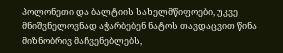პოლონეთი და ბალტიის სახელმწიფოები, უკვე მნიშვნელოვნად აჭარბებენ ნატოს თავდაცვით წინა მიზნობრივ მაჩვენებლებს,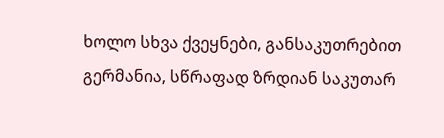ხოლო სხვა ქვეყნები, განსაკუთრებით გერმანია, სწრაფად ზრდიან საკუთარ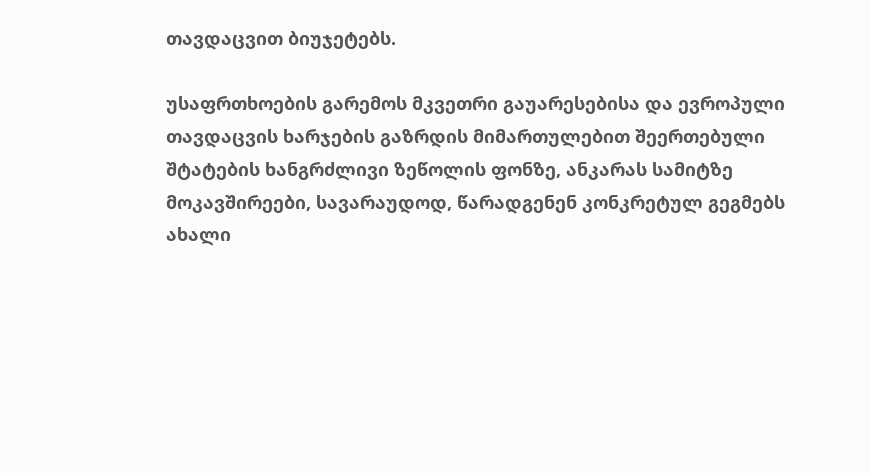თავდაცვით ბიუჯეტებს.

უსაფრთხოების გარემოს მკვეთრი გაუარესებისა და ევროპული თავდაცვის ხარჯების გაზრდის მიმართულებით შეერთებული შტატების ხანგრძლივი ზეწოლის ფონზე, ანკარას სამიტზე მოკავშირეები, სავარაუდოდ, წარადგენენ კონკრეტულ გეგმებს ახალი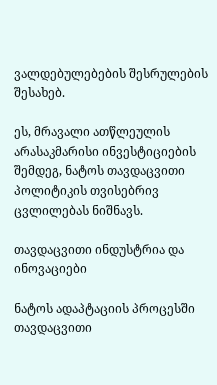ვალდებულებების შესრულების შესახებ.

ეს, მრავალი ათწლეულის არასაკმარისი ინვესტიციების შემდეგ, ნატოს თავდაცვითი პოლიტიკის თვისებრივ ცვლილებას ნიშნავს.

თავდაცვითი ინდუსტრია და ინოვაციები

ნატოს ადაპტაციის პროცესში თავდაცვითი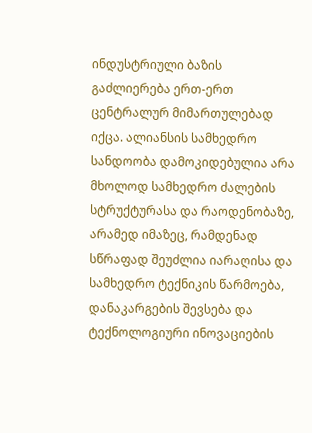ინდუსტრიული ბაზის გაძლიერება ერთ-ერთ ცენტრალურ მიმართულებად იქცა. ალიანსის სამხედრო სანდოობა დამოკიდებულია არა მხოლოდ სამხედრო ძალების სტრუქტურასა და რაოდენობაზე, არამედ იმაზეც, რამდენად სწრაფად შეუძლია იარაღისა და სამხედრო ტექნიკის წარმოება, დანაკარგების შევსება და ტექნოლოგიური ინოვაციების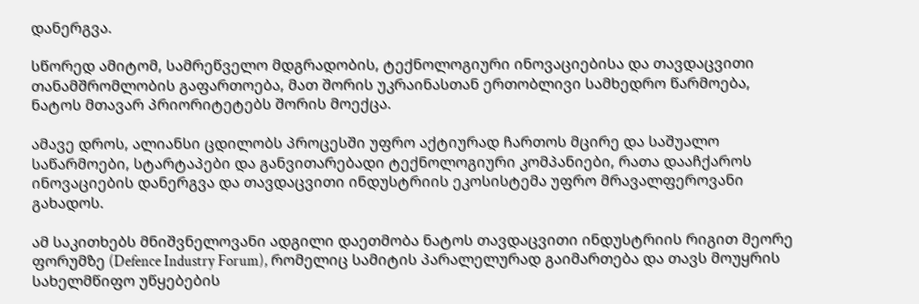დანერგვა.

სწორედ ამიტომ, სამრეწველო მდგრადობის, ტექნოლოგიური ინოვაციებისა და თავდაცვითი თანამშრომლობის გაფართოება, მათ შორის უკრაინასთან ერთობლივი სამხედრო წარმოება, ნატოს მთავარ პრიორიტეტებს შორის მოექცა.

ამავე დროს, ალიანსი ცდილობს პროცესში უფრო აქტიურად ჩართოს მცირე და საშუალო საწარმოები, სტარტაპები და განვითარებადი ტექნოლოგიური კომპანიები, რათა დააჩქაროს ინოვაციების დანერგვა და თავდაცვითი ინდუსტრიის ეკოსისტემა უფრო მრავალფეროვანი გახადოს.

ამ საკითხებს მნიშვნელოვანი ადგილი დაეთმობა ნატოს თავდაცვითი ინდუსტრიის რიგით მეორე ფორუმზე (Defence Industry Forum), რომელიც სამიტის პარალელურად გაიმართება და თავს მოუყრის სახელმწიფო უწყებების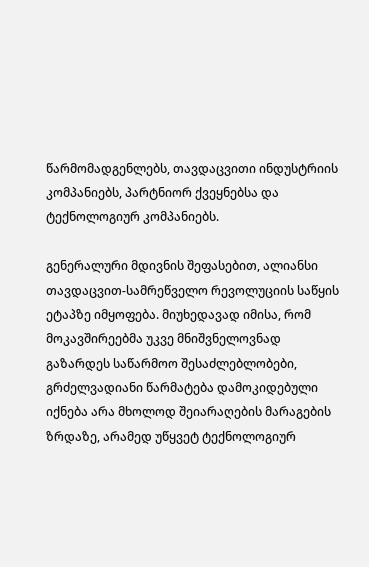წარმომადგენლებს, თავდაცვითი ინდუსტრიის კომპანიებს, პარტნიორ ქვეყნებსა და ტექნოლოგიურ კომპანიებს.

გენერალური მდივნის შეფასებით, ალიანსი თავდაცვით-სამრეწველო რევოლუციის საწყის ეტაპზე იმყოფება. მიუხედავად იმისა, რომ მოკავშირეებმა უკვე მნიშვნელოვნად გაზარდეს საწარმოო შესაძლებლობები, გრძელვადიანი წარმატება დამოკიდებული იქნება არა მხოლოდ შეიარაღების მარაგების ზრდაზე, არამედ უწყვეტ ტექნოლოგიურ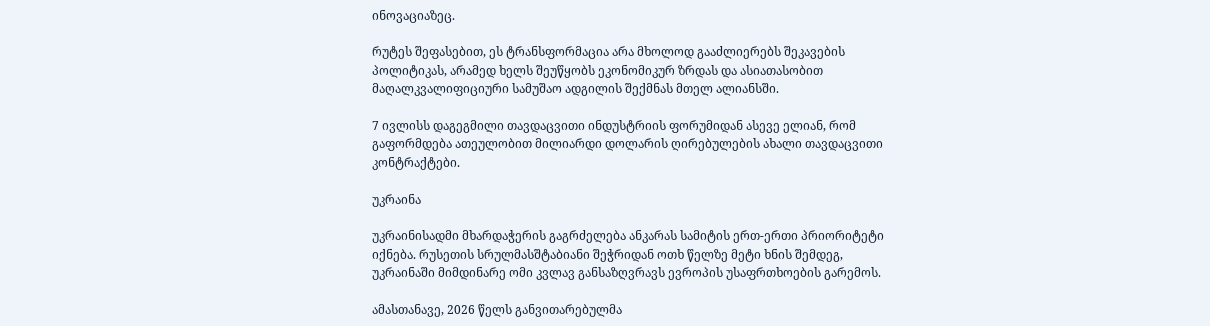ინოვაციაზეც.

რუტეს შეფასებით, ეს ტრანსფორმაცია არა მხოლოდ გააძლიერებს შეკავების პოლიტიკას, არამედ ხელს შეუწყობს ეკონომიკურ ზრდას და ასიათასობით მაღალკვალიფიციური სამუშაო ადგილის შექმნას მთელ ალიანსში.

7 ივლისს დაგეგმილი თავდაცვითი ინდუსტრიის ფორუმიდან ასევე ელიან, რომ გაფორმდება ათეულობით მილიარდი დოლარის ღირებულების ახალი თავდაცვითი კონტრაქტები.

უკრაინა

უკრაინისადმი მხარდაჭერის გაგრძელება ანკარას სამიტის ერთ-ერთი პრიორიტეტი იქნება. რუსეთის სრულმასშტაბიანი შეჭრიდან ოთხ წელზე მეტი ხნის შემდეგ, უკრაინაში მიმდინარე ომი კვლავ განსაზღვრავს ევროპის უსაფრთხოების გარემოს.

ამასთანავე, 2026 წელს განვითარებულმა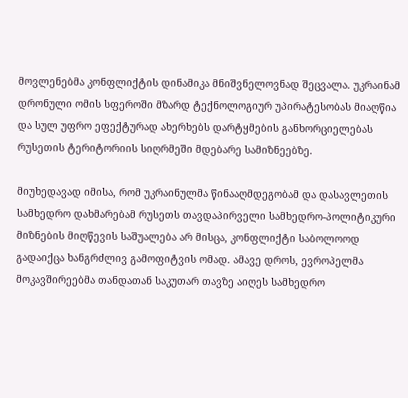მოვლენებმა კონფლიქტის დინამიკა მნიშვნელოვნად შეცვალა. უკრაინამ დრონული ომის სფეროში მზარდ ტექნოლოგიურ უპირატესობას მიაღწია და სულ უფრო ეფექტურად ახერხებს დარტყმების განხორციელებას რუსეთის ტერიტორიის სიღრმეში მდებარე სამიზნეებზე.

მიუხედავად იმისა, რომ უკრაინულმა წინააღმდეგობამ და დასავლეთის სამხედრო დახმარებამ რუსეთს თავდაპირველი სამხედრო-პოლიტიკური მიზნების მიღწევის საშუალება არ მისცა, კონფლიქტი საბოლოოდ გადაიქცა ხანგრძლივ გამოფიტვის ომად. ამავე დროს, ევროპელმა მოკავშირეებმა თანდათან საკუთარ თავზე აიღეს სამხედრო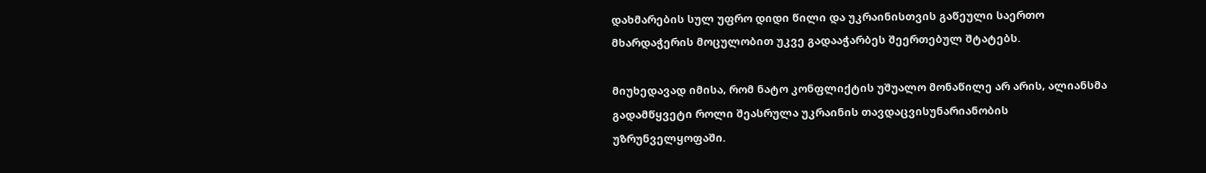დახმარების სულ უფრო დიდი წილი და უკრაინისთვის გაწეული საერთო მხარდაჭერის მოცულობით უკვე გადააჭარბეს შეერთებულ შტატებს.

მიუხედავად იმისა, რომ ნატო კონფლიქტის უშუალო მონაწილე არ არის, ალიანსმა გადამწყვეტი როლი შეასრულა უკრაინის თავდაცვისუნარიანობის უზრუნველყოფაში.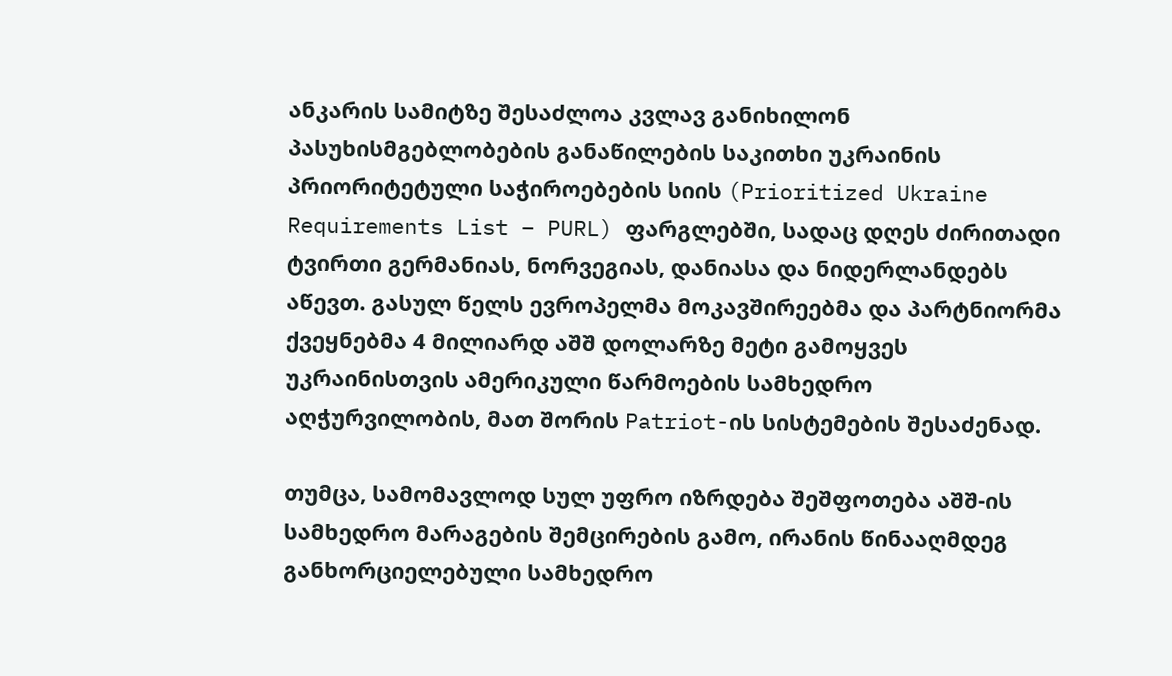ანკარის სამიტზე შესაძლოა კვლავ განიხილონ პასუხისმგებლობების განაწილების საკითხი უკრაინის პრიორიტეტული საჭიროებების სიის (Prioritized Ukraine Requirements List – PURL) ფარგლებში, სადაც დღეს ძირითადი ტვირთი გერმანიას, ნორვეგიას, დანიასა და ნიდერლანდებს აწევთ. გასულ წელს ევროპელმა მოკავშირეებმა და პარტნიორმა ქვეყნებმა 4 მილიარდ აშშ დოლარზე მეტი გამოყვეს უკრაინისთვის ამერიკული წარმოების სამხედრო აღჭურვილობის, მათ შორის Patriot-ის სისტემების შესაძენად.

თუმცა, სამომავლოდ სულ უფრო იზრდება შეშფოთება აშშ-ის სამხედრო მარაგების შემცირების გამო, ირანის წინააღმდეგ განხორციელებული სამხედრო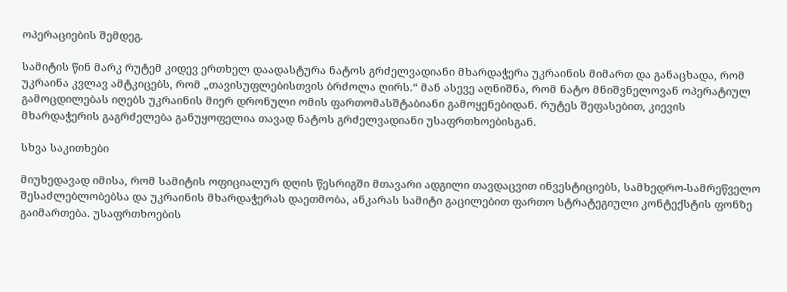ოპერაციების შემდეგ.

სამიტის წინ მარკ რუტემ კიდევ ერთხელ დაადასტურა ნატოს გრძელვადიანი მხარდაჭერა უკრაინის მიმართ და განაცხადა, რომ უკრაინა კვლავ ამტკიცებს, რომ „თავისუფლებისთვის ბრძოლა ღირს.“ მან ასევე აღნიშნა, რომ ნატო მნიშვნელოვან ოპერატიულ გამოცდილებას იღებს უკრაინის მიერ დრონული ომის ფართომასშტაბიანი გამოყენებიდან. რუტეს შეფასებით, კიევის მხარდაჭერის გაგრძელება განუყოფელია თავად ნატოს გრძელვადიანი უსაფრთხოებისგან.

სხვა საკითხები

მიუხედავად იმისა, რომ სამიტის ოფიციალურ დღის წესრიგში მთავარი ადგილი თავდაცვით ინვესტიციებს, სამხედრო-სამრეწველო შესაძლებლობებსა და უკრაინის მხარდაჭერას დაეთმობა, ანკარას სამიტი გაცილებით ფართო სტრატეგიული კონტექსტის ფონზე გაიმართება. უსაფრთხოების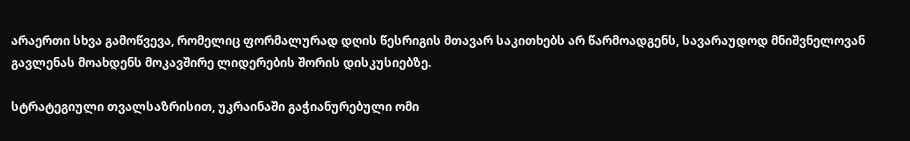არაერთი სხვა გამოწვევა, რომელიც ფორმალურად დღის წესრიგის მთავარ საკითხებს არ წარმოადგენს, სავარაუდოდ მნიშვნელოვან გავლენას მოახდენს მოკავშირე ლიდერების შორის დისკუსიებზე.

სტრატეგიული თვალსაზრისით, უკრაინაში გაჭიანურებული ომი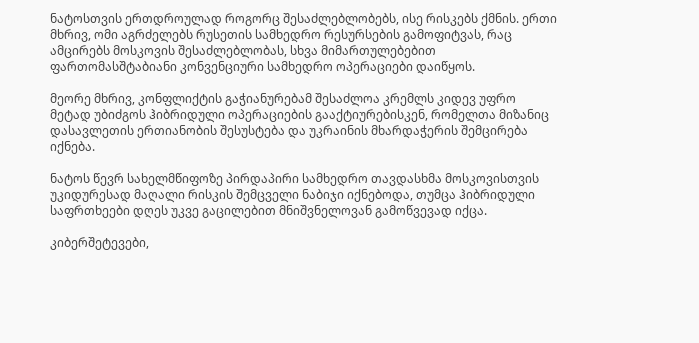ნატოსთვის ერთდროულად როგორც შესაძლებლობებს, ისე რისკებს ქმნის. ერთი მხრივ, ომი აგრძელებს რუსეთის სამხედრო რესურსების გამოფიტვას, რაც ამცირებს მოსკოვის შესაძლებლობას, სხვა მიმართულებებით ფართომასშტაბიანი კონვენციური სამხედრო ოპერაციები დაიწყოს.

მეორე მხრივ, კონფლიქტის გაჭიანურებამ შესაძლოა კრემლს კიდევ უფრო მეტად უბიძგოს ჰიბრიდული ოპერაციების გააქტიურებისკენ, რომელთა მიზანიც დასავლეთის ერთიანობის შესუსტება და უკრაინის მხარდაჭერის შემცირება იქნება.

ნატოს წევრ სახელმწიფოზე პირდაპირი სამხედრო თავდასხმა მოსკოვისთვის უკიდურესად მაღალი რისკის შემცველი ნაბიჯი იქნებოდა, თუმცა ჰიბრიდული საფრთხეები დღეს უკვე გაცილებით მნიშვნელოვან გამოწვევად იქცა.

კიბერშეტევები,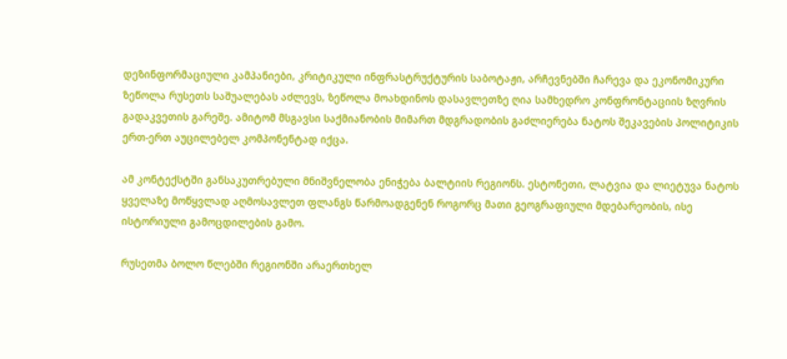დეზინფორმაციული კამპანიები, კრიტიკული ინფრასტრუქტურის საბოტაჟი, არჩევნებში ჩარევა და ეკონომიკური ზეწოლა რუსეთს საშუალებას აძლევს, ზეწოლა მოახდინოს დასავლეთზე ღია სამხედრო კონფრონტაციის ზღვრის გადაკვეთის გარეშე. ამიტომ მსგავსი საქმიანობის მიმართ მდგრადობის გაძლიერება ნატოს შეკავების პოლიტიკის ერთ-ერთ აუცილებელ კომპონენტად იქცა.

ამ კონტექსტში განსაკუთრებული მნიშვნელობა ენიჭება ბალტიის რეგიონს. ესტონეთი, ლატვია და ლიეტუვა ნატოს ყველაზე მოწყვლად აღმოსავლეთ ფლანგს წარმოადგენენ როგორც მათი გეოგრაფიული მდებარეობის, ისე ისტორიული გამოცდილების გამო.

რუსეთმა ბოლო წლებში რეგიონში არაერთხელ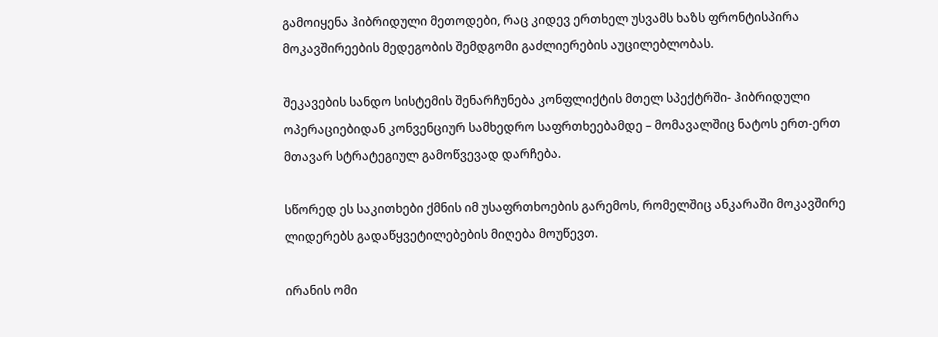გამოიყენა ჰიბრიდული მეთოდები, რაც კიდევ ერთხელ უსვამს ხაზს ფრონტისპირა მოკავშირეების მედეგობის შემდგომი გაძლიერების აუცილებლობას.

შეკავების სანდო სისტემის შენარჩუნება კონფლიქტის მთელ სპექტრში- ჰიბრიდული ოპერაციებიდან კონვენციურ სამხედრო საფრთხეებამდე – მომავალშიც ნატოს ერთ-ერთ მთავარ სტრატეგიულ გამოწვევად დარჩება.

სწორედ ეს საკითხები ქმნის იმ უსაფრთხოების გარემოს, რომელშიც ანკარაში მოკავშირე ლიდერებს გადაწყვეტილებების მიღება მოუწევთ.

ირანის ომი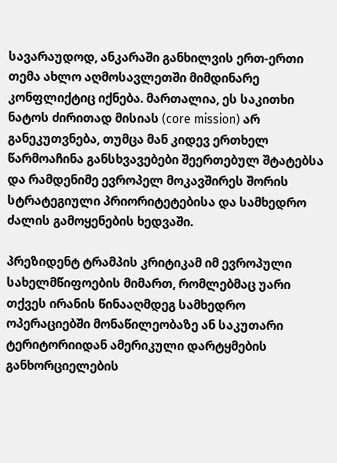სავარაუდოდ, ანკარაში განხილვის ერთ-ერთი თემა ახლო აღმოსავლეთში მიმდინარე კონფლიქტიც იქნება. მართალია, ეს საკითხი ნატოს ძირითად მისიას (core mission) არ განეკუთვნება, თუმცა მან კიდევ ერთხელ წარმოაჩინა განსხვავებები შეერთებულ შტატებსა და რამდენიმე ევროპელ მოკავშირეს შორის სტრატეგიული პრიორიტეტებისა და სამხედრო ძალის გამოყენების ხედვაში.

პრეზიდენტ ტრამპის კრიტიკამ იმ ევროპული სახელმწიფოების მიმართ, რომლებმაც უარი თქვეს ირანის წინააღმდეგ სამხედრო ოპერაციებში მონაწილეობაზე ან საკუთარი ტერიტორიიდან ამერიკული დარტყმების განხორციელების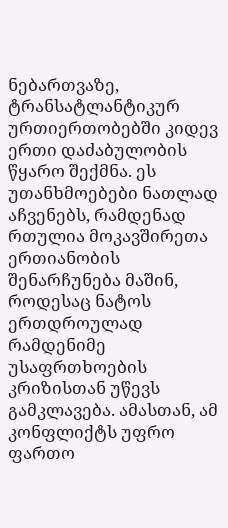ნებართვაზე, ტრანსატლანტიკურ ურთიერთობებში კიდევ ერთი დაძაბულობის წყარო შექმნა. ეს უთანხმოებები ნათლად აჩვენებს, რამდენად რთულია მოკავშირეთა ერთიანობის შენარჩუნება მაშინ, როდესაც ნატოს ერთდროულად რამდენიმე უსაფრთხოების კრიზისთან უწევს გამკლავება. ამასთან, ამ კონფლიქტს უფრო ფართო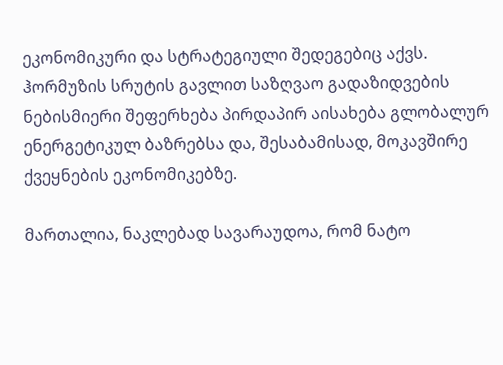ეკონომიკური და სტრატეგიული შედეგებიც აქვს. ჰორმუზის სრუტის გავლით საზღვაო გადაზიდვების ნებისმიერი შეფერხება პირდაპირ აისახება გლობალურ ენერგეტიკულ ბაზრებსა და, შესაბამისად, მოკავშირე ქვეყნების ეკონომიკებზე.

მართალია, ნაკლებად სავარაუდოა, რომ ნატო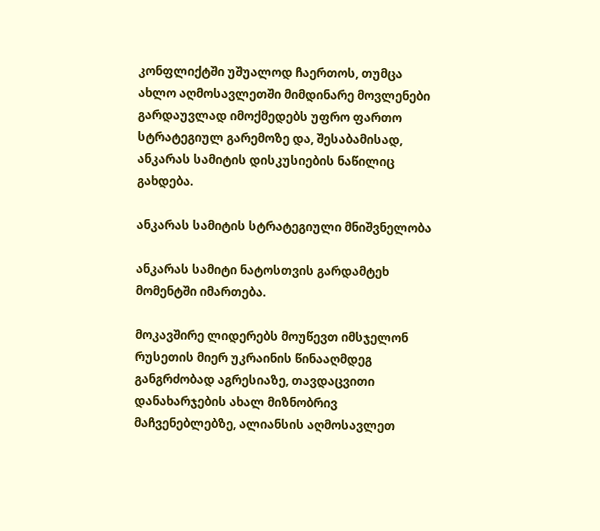კონფლიქტში უშუალოდ ჩაერთოს, თუმცა ახლო აღმოსავლეთში მიმდინარე მოვლენები გარდაუვლად იმოქმედებს უფრო ფართო სტრატეგიულ გარემოზე და, შესაბამისად, ანკარას სამიტის დისკუსიების ნაწილიც გახდება.

ანკარას სამიტის სტრატეგიული მნიშვნელობა

ანკარას სამიტი ნატოსთვის გარდამტეხ მომენტში იმართება.

მოკავშირე ლიდერებს მოუწევთ იმსჯელონ რუსეთის მიერ უკრაინის წინააღმდეგ განგრძობად აგრესიაზე, თავდაცვითი დანახარჯების ახალ მიზნობრივ მაჩვენებლებზე, ალიანსის აღმოსავლეთ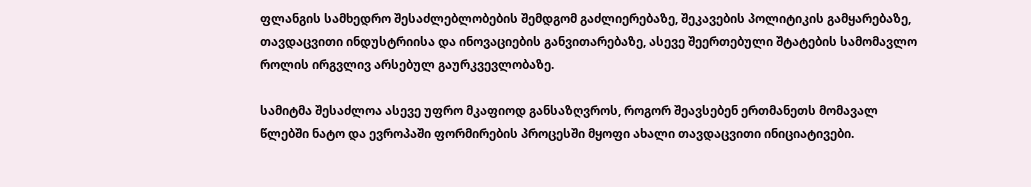ფლანგის სამხედრო შესაძლებლობების შემდგომ გაძლიერებაზე, შეკავების პოლიტიკის გამყარებაზე, თავდაცვითი ინდუსტრიისა და ინოვაციების განვითარებაზე, ასევე შეერთებული შტატების სამომავლო როლის ირგვლივ არსებულ გაურკვევლობაზე.

სამიტმა შესაძლოა ასევე უფრო მკაფიოდ განსაზღვროს, როგორ შეავსებენ ერთმანეთს მომავალ წლებში ნატო და ევროპაში ფორმირების პროცესში მყოფი ახალი თავდაცვითი ინიციატივები.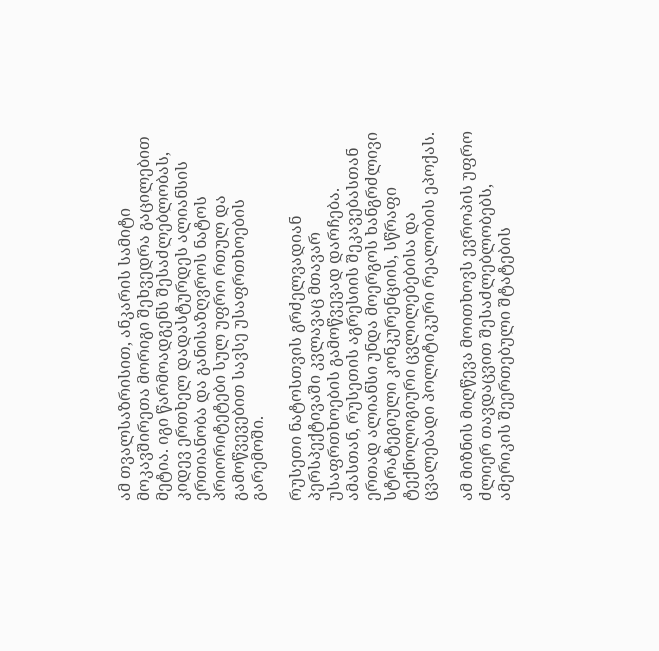ამ თვალსაზრისით, ანკარის სამიტი მოკავშირეთა მორიგი შეხვედრა გაცილებით მეტია. იგი წარმოადგენს შესაძლებლობას, კიდევ ერთხელ დადასტურდეს ალიანსის ერთიანობა და განისაზღვროს ნატოს პრიორიტეტები სულ უფრო რთულ და გამოწვევებით სავსე უსაფრთხოების გარემოში.

რუსეთი ნატოსთვის გრძელვადიან პერსპექტივაში კვლავაც მთავარ უსაფრთხოების გამოწვევად დარჩება. ამასთან, რუსეთის აგრესიის შეკავებასთან ერთად ალიანსი უნდა მოერგოს ხანგრძლივი სტრატეგიული კონკურენციის, სწრაფი ტექნოლოგიური ცვლილებებისა და ცვალებადი პოლიტიკური რეალობის ეპოქას.

ამ მიზნის მიღწევა მოითხოვს ევროპის უფრო ძლიერ თავდაცვით შესაძლებლობებს, ამერიკის შეერთებული შტატების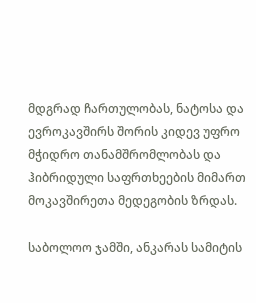მდგრად ჩართულობას, ნატოსა და ევროკავშირს შორის კიდევ უფრო მჭიდრო თანამშრომლობას და ჰიბრიდული საფრთხეების მიმართ მოკავშირეთა მედეგობის ზრდას.

საბოლოო ჯამში, ანკარას სამიტის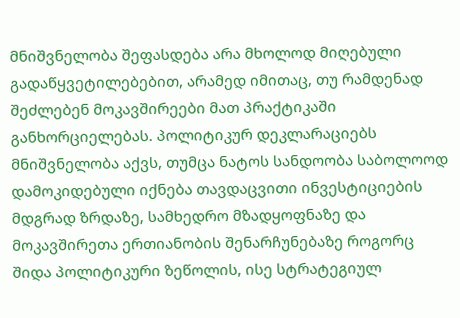მნიშვნელობა შეფასდება არა მხოლოდ მიღებული გადაწყვეტილებებით, არამედ იმითაც, თუ რამდენად შეძლებენ მოკავშირეები მათ პრაქტიკაში განხორციელებას. პოლიტიკურ დეკლარაციებს მნიშვნელობა აქვს, თუმცა ნატოს სანდოობა საბოლოოდ დამოკიდებული იქნება თავდაცვითი ინვესტიციების მდგრად ზრდაზე, სამხედრო მზადყოფნაზე და მოკავშირეთა ერთიანობის შენარჩუნებაზე როგორც შიდა პოლიტიკური ზეწოლის, ისე სტრატეგიულ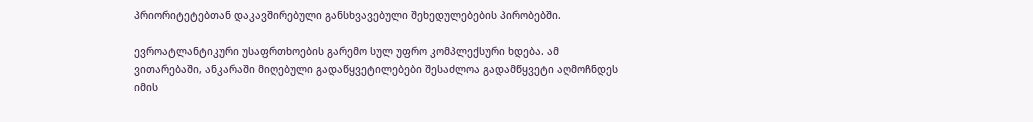პრიორიტეტებთან დაკავშირებული განსხვავებული შეხედულებების პირობებში.

ევროატლანტიკური უსაფრთხოების გარემო სულ უფრო კომპლექსური ხდება. ამ ვითარებაში, ანკარაში მიღებული გადაწყვეტილებები შესაძლოა გადამწყვეტი აღმოჩნდეს იმის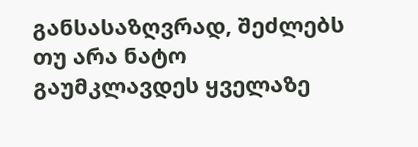განსასაზღვრად, შეძლებს თუ არა ნატო გაუმკლავდეს ყველაზე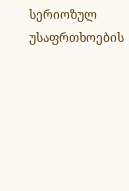სერიოზულ უსაფრთხოების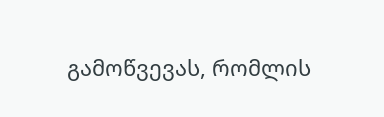გამოწვევას, რომლის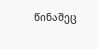წინაშეც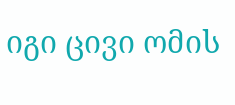იგი ცივი ომის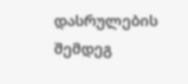დასრულების შემდეგ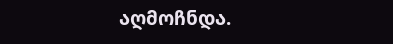აღმოჩნდა.